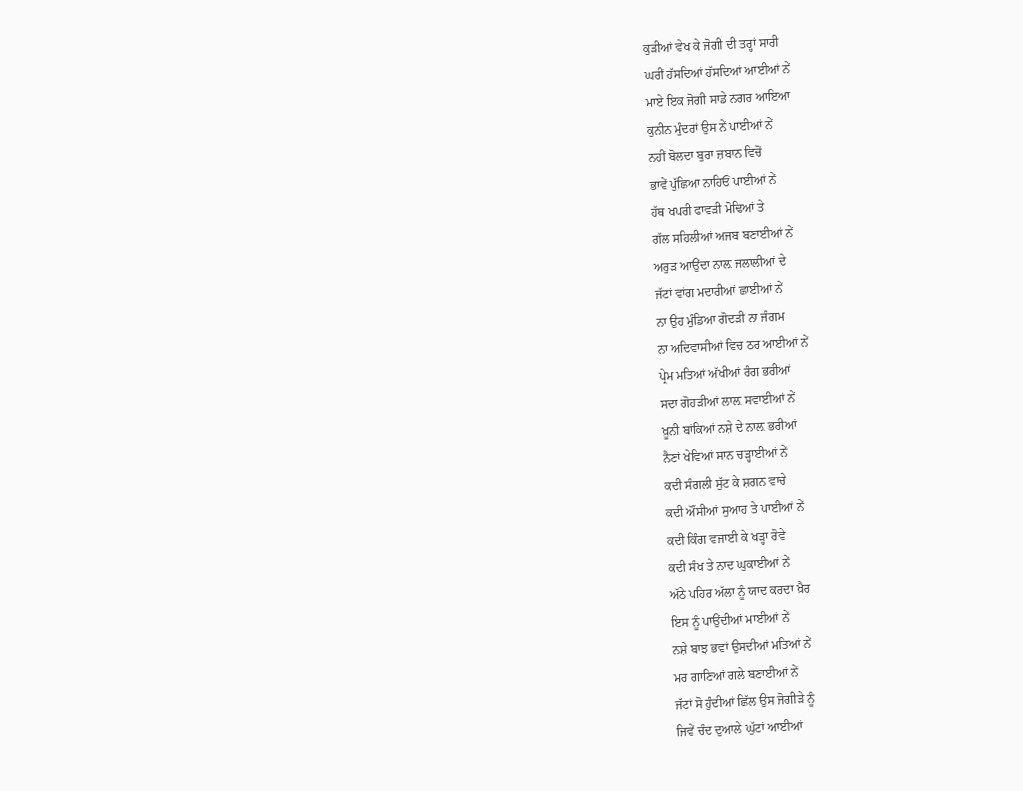ਕੁੜੀਆਂ ਵੇਖ ਕੇ ਜੋਗੀ ਦੀ ਤਰ੍ਹਾਂ ਸਾਰੀ
ਘਰੀਂ ਹੱਸਦਿਆਂ ਹੱਸਦਿਆਂ ਆਈਆਂ ਨੇਂ
ਮਾਏ ਇਕ ਜੋਗੀ ਸਾਡੇ ਨਗਰ ਆਇਆ
ਕੁਨੀਨ ਮੁੰਦਰਾਂ ਉਸ ਨੇਂ ਪਾਈਆਂ ਨੇਂ
ਨਹੀਂ ਬੋਲਦਾ ਬੁਰਾ ਜ਼ਬਾਨ ਵਿਚੋਂ
ਭਾਵੇਂ ਪੁੱਛਿਆ ਨਾਹਿਓਂ ਪਾਈਆਂ ਨੇਂ
ਹੱਥ ਖਪਰੀ ਫਾਵੜੀ ਮੋਢਿਆਂ ਤੇ
ਗੱਲ ਸਹਿਲੀਆਂ ਅਜਬ ਬਣਾਈਆਂ ਨੇਂ
ਅਰੁੜ ਆਉਂਦਾ ਨਾਲ਼ ਜਲਾਲੀਆਂ ਦੇ
ਜੱਟਾਂ ਵਾਂਗ ਮਦਾਰੀਆਂ ਛਾਈਆਂ ਨੇਂ
ਨਾ ਉਹ ਮੁੰਡਿਆ ਗੋਦੜੀ ਨਾ ਜੰਗਮ
ਨਾ ਅਦਿਵਾਸੀਆਂ ਵਿਚ ਠਰ ਆਈਆਂ ਨੇਂ
ਪ੍ਰੇਮ ਮਤਿਆਂ ਅੱਖੀਆਂ ਰੰਗ ਭਰੀਆਂ
ਸਦਾ ਗੋਹੜੀਆਂ ਲਾਲ਼ ਸਵਾਈਆਂ ਨੇਂ
ਖ਼ੂਨੀ ਬਾਂਕਿਆਂ ਨਸ਼ੇ ਦੇ ਨਾਲ਼ ਭਰੀਆਂ
ਨੈਣਾਂ ਖੇਵਿਆਂ ਸਾਨ ਚੜ੍ਹਾਈਆਂ ਨੇਂ
ਕਦੀ ਸੰਗਲੀ ਸੁੱਟ ਕੇ ਸ਼ਗਨ ਵਾਚੇ
ਕਦੀ ਔਂਸੀਆਂ ਸੁਆਹ ਤੇ ਪਾਈਆਂ ਨੇਂ
ਕਦੀ ਕਿੰਗ ਵਜਾਈ ਕੇ ਖੜ੍ਹਾ ਰੋਵੇ
ਕਦੀ ਸੰਖ ਤੇ ਨਾਦ ਘੁਕਾਈਆਂ ਨੇਂ
ਅੱਠੇ ਪਹਿਰ ਅੱਲਾ ਨੂੰ ਯਾਦ ਕਰਦਾ ਖ਼ੈਰ
ਇਸ ਨੂੰ ਪਾਉਂਦੀਆਂ ਮਾਈਆਂ ਨੇਂ
ਨਸ਼ੇ ਬਾਝ ਭਵਾਂ ਉਸਦੀਆਂ ਮਤਿਆਂ ਨੇਂ
ਮਰ ਗਾਣਿਆਂ ਗਲੇ ਬਣਾਈਆਂ ਨੇਂ
ਜੱਟਾਂ ਸੋ ਹੁੰਦੀਆਂ ਛਿੱਲ ਉਸ ਜੋਗੀੜੇ ਨੂੰ
ਜਿਵੇਂ ਚੰਦ ਦੁਆਲੇ ਘੁੱਟਾਂ ਆਈਆਂ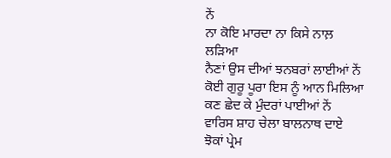ਨੇਂ
ਨਾ ਕੋਇ ਮਾਰਦਾ ਨਾ ਕਿਸੇ ਨਾਲ਼ ਲੜਿਆ
ਨੈਣਾਂ ਉਸ ਦੀਆਂ ਝਨਬਰਾਂ ਲਾਈਆਂ ਨੇਂ
ਕੋਈ ਗੁਰੂ ਪੂਰਾ ਇਸ ਨੂੰ ਆਨ ਮਿਲਿਆ
ਕਣ ਛੇਦ ਕੇ ਮੁੰਦਰਾਂ ਪਾਈਆਂ ਨੇਂ
ਵਾਰਿਸ ਸ਼ਾਹ ਚੇਲਾ ਬਾਲਨਾਥ ਦਾਏ
ਝੋਕਾਂ ਪ੍ਰੇਮ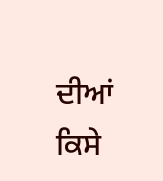ਦੀਆਂ ਕਿਸੇ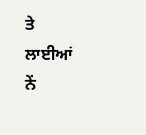ਤੇ ਲਾਈਆਂ ਨੇਂ